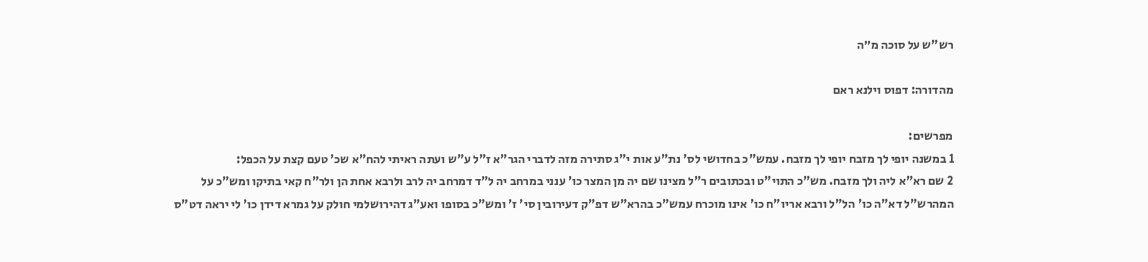רש"ש על סוכה מ״ה

מהדורה: דפוס וילנא ראם

מפרשים:
1 במשנה יופי לך מזבח יופי לך מזבח. עמש"כ בחדושי לס' נת"ע אות י"ג סתירה מזה לדברי הגר"א ז"ל ע"ש ועתה ראיתי להח"א שכ' טעם קצת על הכפל:
2 שם רא"א ליה ולך מזבח. מש"כ התוי"ט ובכתובים ר"ל מצינו שם יה מן המצר כו' ענני במרחב יה ל"ד דמרחב יה לרב ולרבא אחת הן ולר"ח קאי בתיקו ומש"כ על המהרש"ל דא"ה כו' הל"ל ורבא אריו"ח כו' אינו מוכרח עמש"כ בהרא"ש דפ"ק דעירובין סי' ז' ומש"כ בסופו ואע"ג דהירושלמי חולק על גמרא דידן כו' לי יראה דט"ס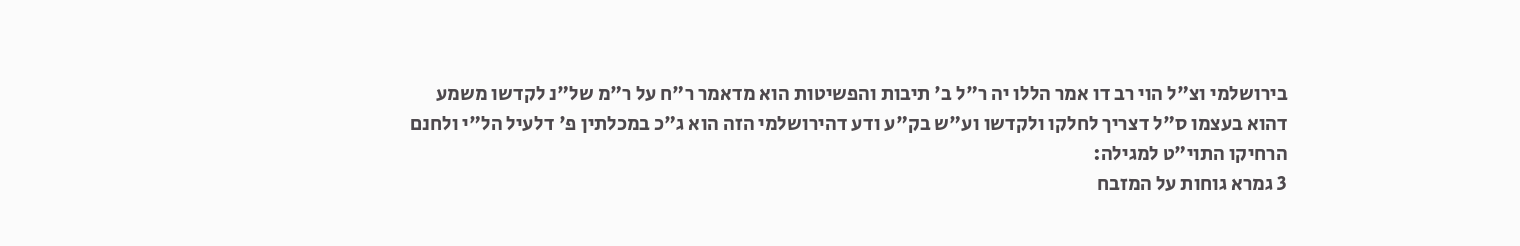בירושלמי וצ"ל הוי רב דו אמר הללו יה ר"ל ב' תיבות והפשיטות הוא מדאמר ר"ח על ר"מ של"נ לקדשו משמע דהוא בעצמו ס"ל דצריך לחלקו ולקדשו וע"ש בק"ע ודע דהירושלמי הזה הוא ג"כ במכלתין פ' דלעיל הל"י ולחנם הרחיקו התוי"ט למגילה:
3 גמרא גוחות על המזבח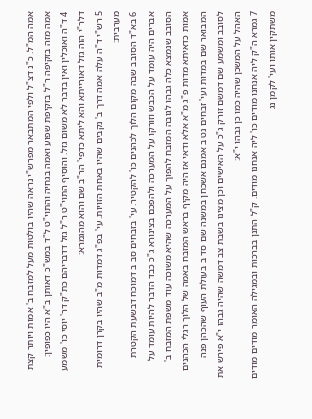אמה המ"ל. כ"נ דצ"ל ולפי המתבאר מפרש"י נראה שהיו בולטות מעל למזבח ב' אמות ויותר קצת אמה מזה בזקיפה ר"ל בזקיפת שפוע ואמה בגחיה והתוי"ט ל"ד במש"כ דאותן ב"א היו כפופין:
4 ד"ה ואוכלין ואין בדבר לא משום גזל. והוסיף התוי"ט ר"ל גזל דדבריהם כת"ק דר' יוסי כו' משמע דלר"י הוה גזל דאורייתא והא ליתא כדפי' הר"ב שם והוא מהגמרא:
5 רש"י ד"ה עלה אמה דרך ב' נקבים שהיו באחת הזויות. עי' בפ"ג דמדות מ"ב שהיו בקרן דרומית מערבית:
6 בא"ד הסובב שבה מקום הלוך לכהנים כו' להקטיר. עי' בזבחים סב ב דמוכח דבשעת הקטרת אברים היה עומד על הכבש וזורקו על המערכה ולהפכם בצינורא ג"כ כבד הדבר להיות עומד על הסובב שנמצא כלה גבהו לגובה המזבח להפוך על המערכה שהיא משוכה עוד משפת המזבח ב' אמות כדאיתא מדות פ"ג מ"א אלא ודאי אז היה מקיף בראש המזבח באמה של הלוך רגלי הכהנים המבואר שם במדות ועי' זבחים נט ב אמנם אשכחן במשנה שם סד ב בעולת העוף שהכהן פנה לסובב ומשמע שם דמשם זורק ג"כ על האישים וכן מצינו בשבת צב דמשה שהיה גבהו י"א פירש את האהל על המשכן שהיה כמו כן גבהו י"א:
7 גמרא ה"ק ליה אנחנו מודים כו' ליה אנחנו מודים. ק"ל התנן בברכות ובמגילה האומר מודים מודים משתקין אותו ועי' לקמן נג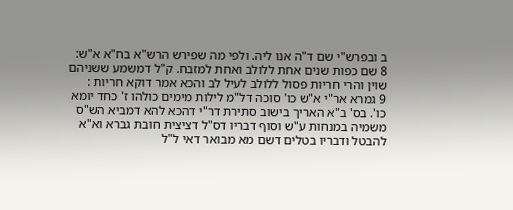ב ובפרש"י שם ד"ה אנו ליה. ולפי מה שפירש הרש"א בח"א א"ש:
8 שם כפות שנים אחת ללולב ואחת למזבח. ק"ל דמשמע ששניהם שוין והרי חריות פסול ללולב לעיל לב והכא אמר דוקא חריות :
9 גמרא אר"י א"ש כו' סוכה דל"מ לילות מימים כולהו ז' כחד יומא כו'. בס' ב"א האריך בישוב סתירת דר"י דהכא להא דמביא הש"ס משמיה במנחות ע"ש וסוף דבריו דס"ל דציצית חובת גברא וא"א להבטל ודבריו בטלים דשם מא מבואר דאי ל"ל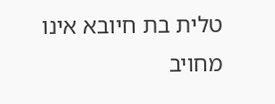טלית בת חיובא אינו מחויב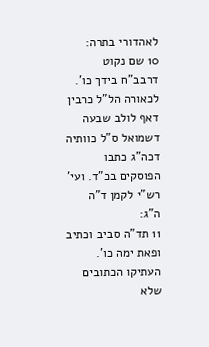לאהדורי בתרה:
10 שם נקוט דרבב"ח בידך כו'. לכאורה הל"ל כרבין דאף לולב שבעה דשמואל ס"ל כוותיה דכה"ג כתבו הפוסקים בכ"ד. ועי' רש"י לקמן ד"ה ה"ג:
11 תד"ה סביב וכתיב ופאת ימה כו'. העתיקו הכתובים שלא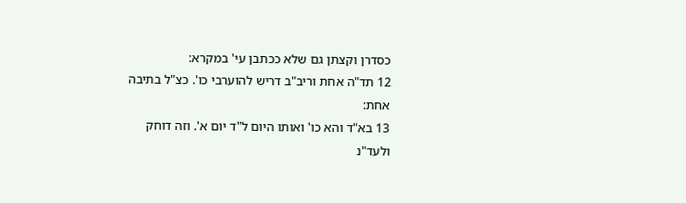כסדרן וקצתן גם שלא ככתבן עי' במקרא:
12 תד"ה אחת וריב"ב דריש להוערבי כו'. כצ"ל בתיבה אחת:
13 בא"ד והא כו' ואותו היום ל"ד יום א'. וזה דוחק ולעד"נ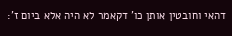דהאי וחובטין אותן כו' דקאמר לא היה אלא ביום ז':